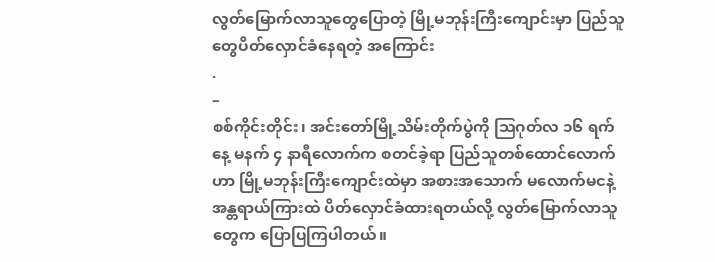လွတ်မြောက်လာသူတွေပြောတဲ့ မြို့မဘုန်းကြီးကျောင်းမှာ ပြည်သူတွေပိတ်လှောင်ခံနေရတဲ့ အကြောင်း
.
–
စစ်ကိုင်းတိုင်း၊ အင်းတော်မြို့သိမ်းတိုက်ပွဲကို ဩဂုတ်လ ၁၆ ရက်နေ့ မနက် ၄ နာရီလောက်က စတင်ခဲ့ရာ ပြည်သူတစ်ထောင်လောက်ဟာ မြို့မဘုန်းကြီးကျောင်းထဲမှာ အစားအသောက် မလောက်မငနဲ့ အန္တရာယ်ကြားထဲ ပိတ်လှောင်ခံထားရတယ်လို့ လွတ်မြောက်လာသူတွေက ပြောပြကြပါတယ်။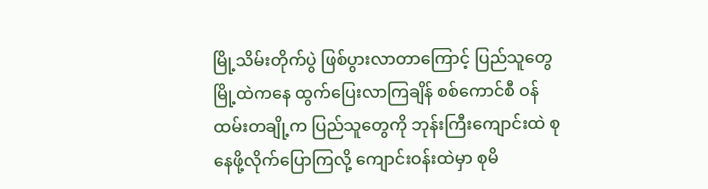မြို့သိမ်းတိုက်ပွဲ ဖြစ်ပွားလာတာကြောင့် ပြည်သူတွေမြို့ထဲကနေ ထွက်ပြေးလာကြချိန် စစ်ကောင်စီ ဝန်ထမ်းတချို့က ပြည်သူတွေကို ဘုန်းကြီးကျောင်းထဲ စုနေဖို့လိုက်ပြောကြလို့ ကျောင်းဝန်းထဲမှာ စုမိ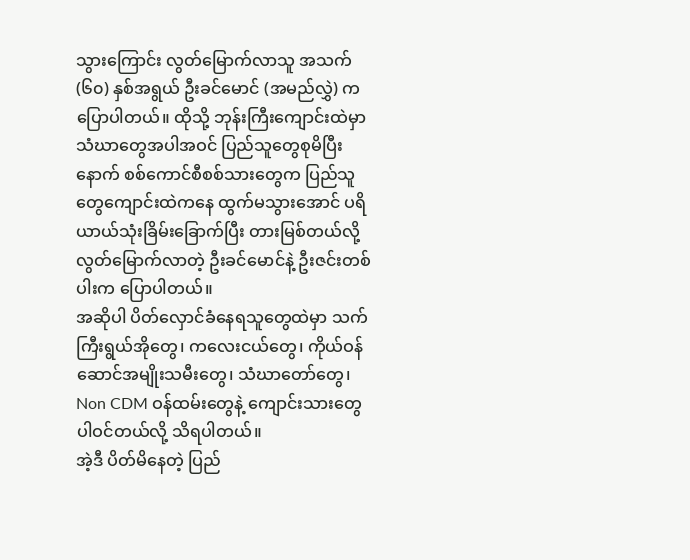သွားကြောင်း လွတ်မြောက်လာသူ အသက် (၆၀) နှစ်အရွယ် ဦးခင်မောင် (အမည်လွှဲ) က ပြောပါတယ်။ ထိုသို့ ဘုန်းကြီးကျောင်းထဲမှာ သံဃာတွေအပါအဝင် ပြည်သူတွေစုမိပြီးနောက် စစ်ကောင်စီစစ်သားတွေက ပြည်သူတွေကျောင်းထဲကနေ ထွက်မသွားအောင် ပရိယာယ်သုံးခြိမ်းခြောက်ပြီး တားမြစ်တယ်လို့ လွတ်မြောက်လာတဲ့ ဦးခင်မောင်နဲ့ ဦးဇင်းတစ်ပါးက ပြောပါတယ်။
အဆိုပါ ပိတ်လှောင်ခံနေရသူတွေထဲမှာ သက်ကြီးရွယ်အိုတွေ၊ ကလေးငယ်တွေ၊ ကိုယ်ဝန်ဆောင်အမျိုးသမီးတွေ၊ သံဃာတော်တွေ၊ Non CDM ဝန်ထမ်းတွေနဲ့ ကျောင်းသားတွေ ပါဝင်တယ်လို့ သိရပါတယ်။
အဲ့ဒီ ပိတ်မိနေတဲ့ ပြည်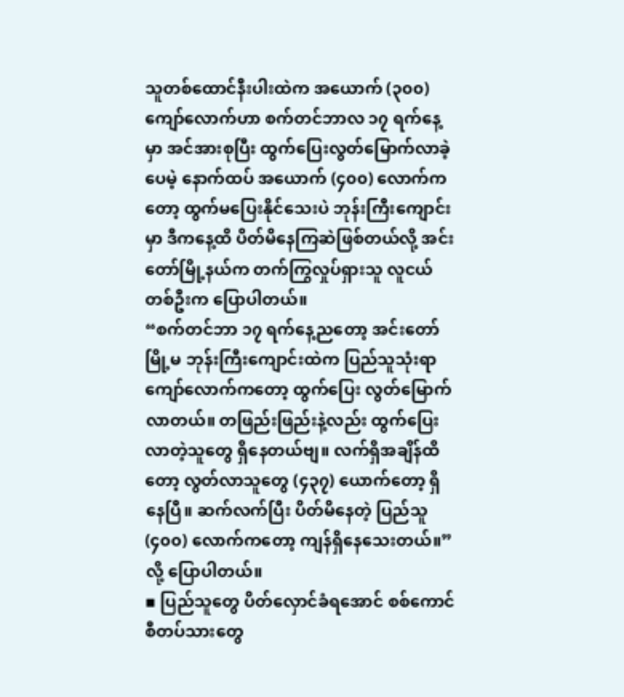သူတစ်ထောင်နီးပါးထဲက အယောက် (၃၀၀) ကျော်လောက်ဟာ စက်တင်ဘာလ ၁၇ ရက်နေ့မှာ အင်အားစုပြီး ထွက်ပြေးလွတ်မြောက်လာခဲ့ပေမဲ့ နောက်ထပ် အယောက် (၄၀၀) လောက်ကတော့ ထွက်မပြေးနိုင်သေးပဲ ဘုန်းကြီးကျောင်းမှာ ဒီကနေ့ထိ ပိတ်မိနေကြဆဲဖြစ်တယ်လို့ အင်းတော်မြို့နယ်က တက်ကြွလှုပ်ရှားသူ လူငယ်တစ်ဦးက ပြောပါတယ်။
“စက်တင်ဘာ ၁၇ ရက်နေ့ညတော့ အင်းတော်မြို့မ ဘုန်းကြီးကျောင်းထဲက ပြည်သူသုံးရာကျော်လောက်ကတော့ ထွက်ပြေး လွတ်မြောက်လာတယ်။ တဖြည်းဖြည်းနဲ့လည်း ထွက်ပြေးလာတဲ့သူတွေ ရှိနေတယ်ဗျ။ လက်ရှိအချိန်ထိတော့ လွတ်လာသူတွေ (၄၃၇) ယောက်တော့ ရှိနေပြီ။ ဆက်လက်ပြီး ပိတ်မိနေတဲ့ ပြည်သူ (၄၀၀) လောက်ကတော့ ကျန်ရှိနေသေးတယ်။”လို့ ပြောပါတယ်။
▪ ပြည်သူတွေ ပိတ်လှောင်ခံရအောင် စစ်ကောင်စီတပ်သားတွေ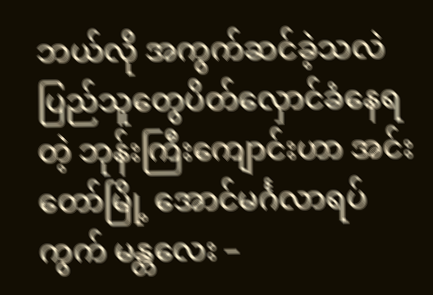ဘယ်လို အကွက်ဆင်ခဲ့သလဲ
ပြည်သူတွေပိတ်လှောင်ခံနေရတဲ့ ဘုန်းကြီးကျောင်းဟာ အင်းတော်မြို့ အောင်မင်္ဂလာရပ်ကွက် မန္တလေး –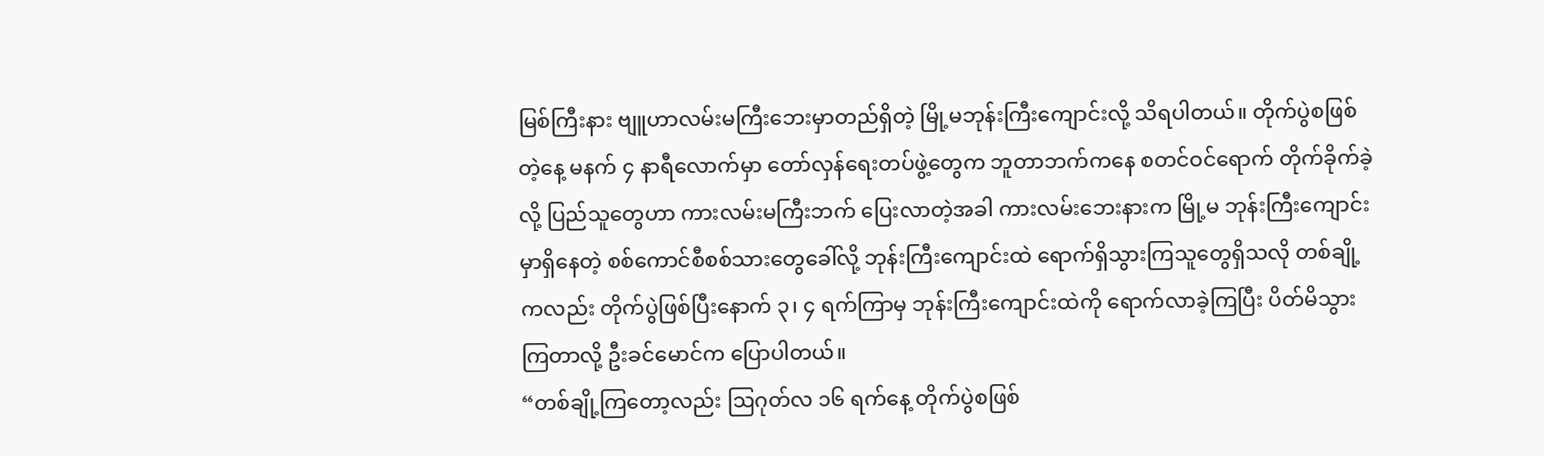မြစ်ကြီးနား ဗျူဟာလမ်းမကြီးဘေးမှာတည်ရှိတဲ့ မြို့မဘုန်းကြီးကျောင်းလို့ သိရပါတယ်။ တိုက်ပွဲစဖြစ်တဲ့နေ့ မနက် ၄ နာရီလောက်မှာ တော်လှန်ရေးတပ်ဖွဲ့တွေက ဘူတာဘက်ကနေ စတင်ဝင်ရောက် တိုက်ခိုက်ခဲ့လို့ ပြည်သူတွေဟာ ကားလမ်းမကြီးဘက် ပြေးလာတဲ့အခါ ကားလမ်းဘေးနားက မြို့မ ဘုန်းကြီးကျောင်းမှာရှိနေတဲ့ စစ်ကောင်စီစစ်သားတွေခေါ်လို့ ဘုန်းကြီးကျောင်းထဲ ရောက်ရှိသွားကြသူတွေရှိသလို တစ်ချို့ကလည်း တိုက်ပွဲဖြစ်ပြီးနောက် ၃၊ ၄ ရက်ကြာမှ ဘုန်းကြီးကျောင်းထဲကို ရောက်လာခဲ့ကြပြီး ပိတ်မိသွားကြတာလို့ ဦးခင်မောင်က ပြောပါတယ်။
“တစ်ချို့ကြတော့လည်း ဩဂုတ်လ ၁၆ ရက်နေ့ တိုက်ပွဲစဖြစ်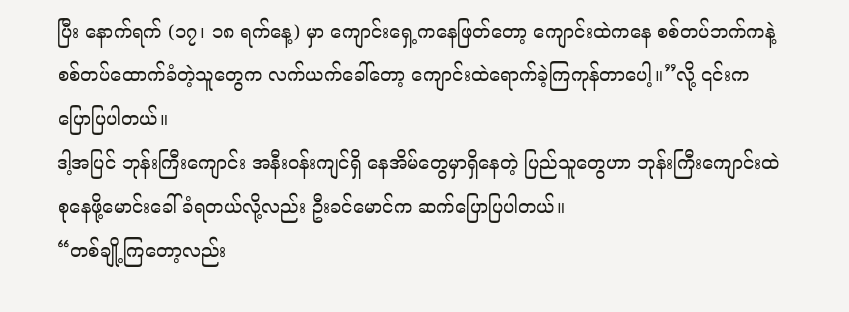ပြီး နောက်ရက် (၁၇၊ ၁၈ ရက်နေ့) မှာ ကျောင်းရှေ့ကနေဖြတ်တော့ ကျောင်းထဲကနေ စစ်တပ်ဘက်ကနဲ့ စစ်တပ်ထောက်ခံတဲ့သူတွေက လက်ယက်ခေါ်တော့ ကျောင်းထဲရောက်ခဲ့ကြကုန်တာပေါ့။”လို့ ၎င်းက ပြောပြပါတယ်။
ဒါ့အပြင် ဘုန်းကြီးကျောင်း အနီးဝန်းကျင်ရှိ နေအိမ်တွေမှာရှိနေတဲ့ ပြည်သူတွေဟာ ဘုန်းကြီးကျောင်းထဲ စုနေဖို့မောင်းခေါ်ခံရတယ်လို့လည်း ဦးခင်မောင်က ဆက်ပြောပြပါတယ်။
“တစ်ချို့ကြတော့လည်း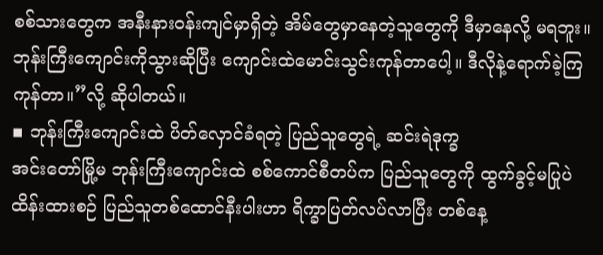စစ်သားတွေက အနီးနားဝန်းကျင်မှာရှိတဲ့ အိမ်တွေမှာနေတဲ့သူတွေကို ဒီမှာနေလို့ မရဘူး။ ဘုန်းကြီးကျောင်းကိုသွားဆိုပြီး ကျောင်းထဲမောင်းသွင်းကုန်တာပေါ့။ ဒီလိုနဲ့ရောက်ခဲ့ကြကုန်တာ။”လို့ ဆိုပါတယ်။
▪ ဘုန်းကြီးကျောင်းထဲ ပိတ်လှောင်ခံရတဲ့ ပြည်သူတွေရဲ့ ဆင်းရဲဒုက္ခ
အင်းတော်မြို့မ ဘုန်းကြီးကျောင်းထဲ စစ်ကောင်စီတပ်က ပြည်သူတွေကို ထွက်ခွင့်မပြုပဲ ထိန်းထားစဉ် ပြည်သူတစ်ထောင်နီးပါးဟာ ရိက္ခာပြတ်လပ်လာပြီး တစ်နေ့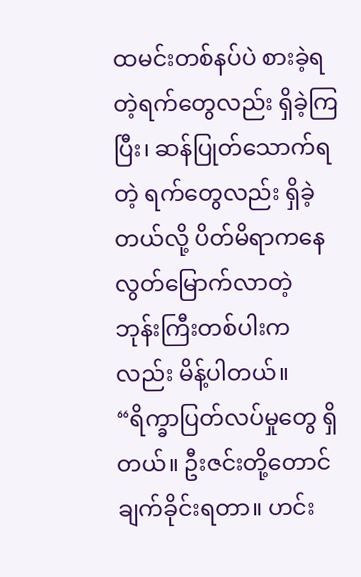ထမင်းတစ်နပ်ပဲ စားခဲ့ရတဲ့ရက်တွေလည်း ရှိခဲ့ကြပြီး၊ ဆန်ပြုတ်သောက်ရတဲ့ ရက်တွေလည်း ရှိခဲ့တယ်လို့ ပိတ်မိရာကနေ လွတ်မြောက်လာတဲ့ ဘုန်းကြီးတစ်ပါးကလည်း မိန့်ပါတယ်။
“ရိက္ခာပြတ်လပ်မှုတွေ ရှိတယ်။ ဦးဇင်းတို့တောင် ချက်ခိုင်းရတာ။ ဟင်း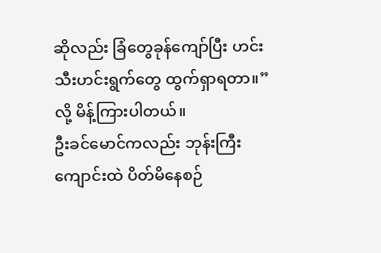ဆိုလည်း ခြံတွေခုန်ကျော်ပြီး ဟင်းသီးဟင်းရွက်တွေ ထွက်ရှာရတာ။”လို့ မိန့်ကြားပါတယ်။
ဦးခင်မောင်ကလည်း ဘုန်းကြီးကျောင်းထဲ ပိတ်မိနေစဉ်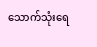သောက်သုံးရေ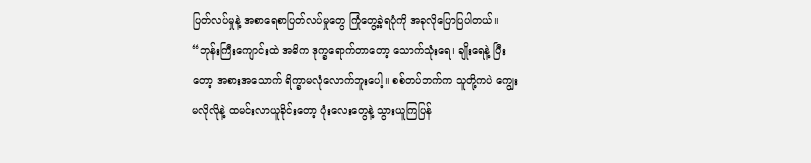ပြတ်လပ်မှုနဲ့ အစာရေစာပြတ်လပ်မှုတွေ ကြုံတွေ့ခဲ့ရပုံကို အခုလိုပြောပြပါတယ်။
“ဘုန်းကြီးကျောင်းထဲ အဓိက ဒုက္ခရောက်တာတော့ သောက်သုံးရေ၊ ချိုးရေနဲ့ ပြီးတော့ အစားအသောက် ရိက္ခာမလုံလောက်ဘူးပေါ့။ စစ်တပ်ဘက်က သူတို့ကပဲ ကျွေးမလိုလိုနဲ့ ထမင်းလာယူခိုင်းတော့ ပုံးလေးတွေနဲ့ သွားယူကြပြန်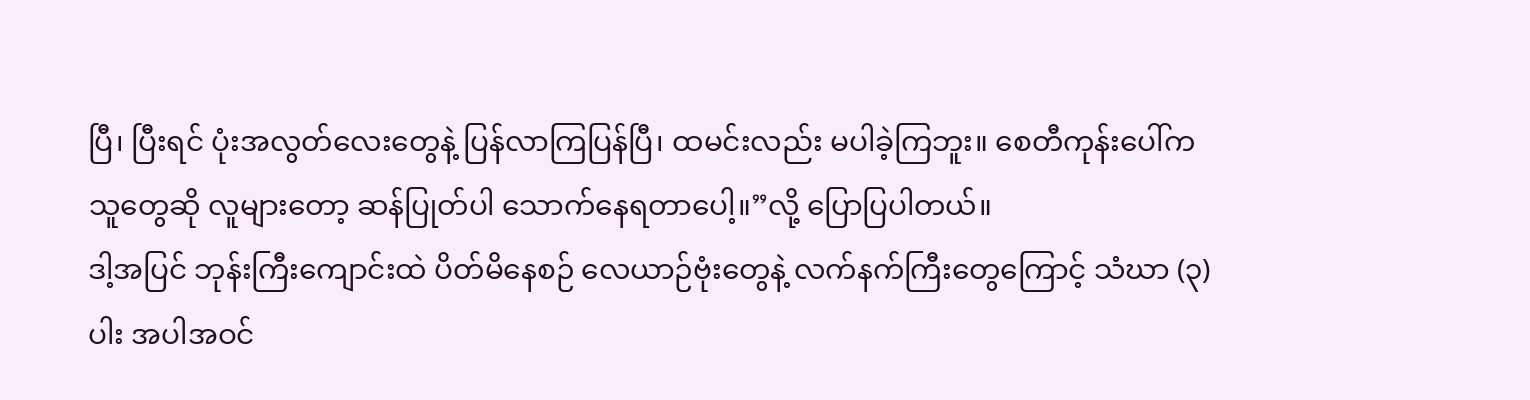ပြီ၊ ပြီးရင် ပုံးအလွတ်လေးတွေနဲ့ ပြန်လာကြပြန်ပြီ၊ ထမင်းလည်း မပါခဲ့ကြဘူး။ စေတီကုန်းပေါ်ကသူတွေဆို လူများတော့ ဆန်ပြုတ်ပါ သောက်နေရတာပေါ့။”လို့ ပြောပြပါတယ်။
ဒါ့အပြင် ဘုန်းကြီးကျောင်းထဲ ပိတ်မိနေစဉ် လေယာဉ်ဗုံးတွေနဲ့ လက်နက်ကြီးတွေကြောင့် သံဃာ (၃) ပါး အပါအဝင်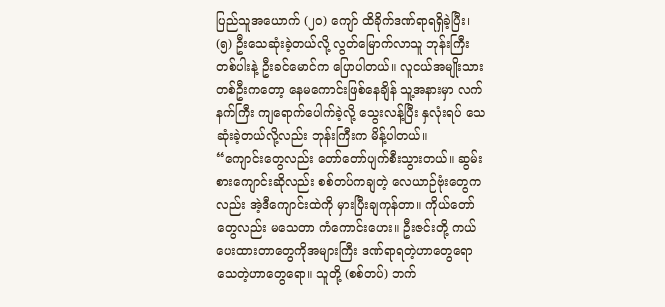ပြည်သူအယောက် (၂၀) ကျော် ထိခိုက်ဒဏ်ရာရရှိခဲ့ပြီး၊ (၅) ဦးသေဆုံးခဲ့တယ်လို့ လွတ်မြောက်လာသူ ဘုန်းကြီးတစ်ပါးနဲ့ ဦးခင်မောင်က ပြောပါတယ်။ လူငယ်အမျိုးသားတစ်ဦးကတော့ နေမကောင်းဖြစ်နေချိန် သူ့အနားမှာ လက်နက်ကြီး ကျရောက်ပေါက်ခဲ့လို့ သွေးလန့်ပြီး နှလုံးရပ် သေဆုံးခဲ့တယ်လို့လည်း ဘုန်းကြီးက မိန့်ပါတယ်။
“ကျောင်းတွေလည်း တော်တော်ပျက်စီးသွားတယ်။ ဆွမ်းစားကျောင်းဆိုလည်း စစ်တပ်ကချတဲ့ လေယာဉ်ဗုံးတွေကလည်း အဲ့ဒီကျောင်းထဲကို မှားပြီးချကုန်တာ။ ကိုယ်တော်တွေလည်း မသေတာ ကံကောင်းဟေး။ ဦးဇင်းတို့ ကယ်ပေးထားတာတွေကိုအများကြီး ဒဏ်ရာရတဲ့ဟာတွေရော သေတဲ့ဟာတွေရော။ သူတို့ (စစ်တပ်) ဘက်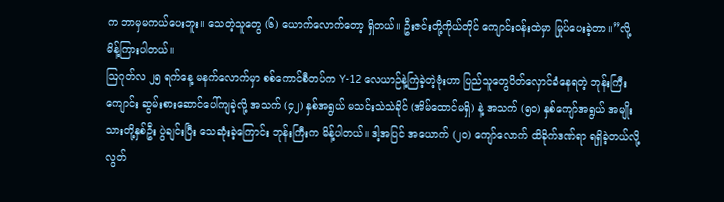က ဘာမှမကယ်ပေးဘူး။ သေတဲ့သူတွေ (၆) ယောက်လောက်တော့ ရှိတယ်။ ဦးဇင်းတို့ကိုယ်တိုင် ကျောင်းဝန်းထဲမှာ မြုပ်ပေးခဲ့တာ။”လို့ မိန့်ကြားပါတယ်။
ဩဂုတ်လ ၂၅ ရက်နေ့ မနက်လောက်မှာ စစ်ကောင်စီတပ်က Y-12 လေယာဉ်နဲ့ကြဲခဲ့တဲ့ဗုံးဟာ ပြည်သူတွေပိတ်လှောင်ခံနေရတဲ့ ဘုန်းကြီးကျောင်း ဆွမ်းစားဆောင်ပေါ်ကျခဲ့လို့ အသက် (၄၂) နှစ်အရွယ် မသင်းသဲသဲခိုင် (အိမ်ထောင်မရှိ) နဲ့ အသက် (၅၀) နှစ်ကျော်အရွယ် အမျိုးသားတို့နှစ်ဦး ပွဲချင်းပြီး သေဆုံးခဲ့ကြောင်း ဘုန်းကြီးက မိန့်ပါတယ်။ ဒါ့အပြင် အယောက် (၂၀) ကျော်လောက် ထိခိုက်ဒဏ်ရာ ရရှိခဲ့တယ်လို့ လွတ်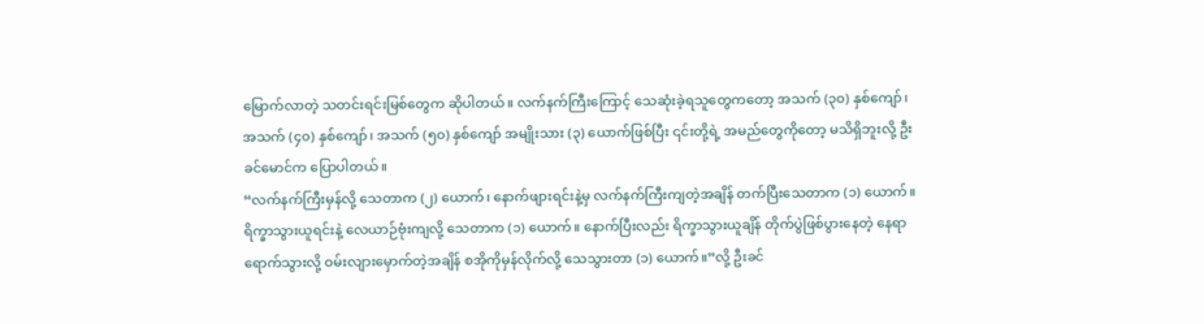မြောက်လာတဲ့ သတင်းရင်းမြစ်တွေက ဆိုပါတယ်။ လက်နက်ကြီးကြောင့် သေဆုံးခဲ့ရသူတွေကတော့ အသက် (၃၀) နှစ်ကျော်၊ အသက် (၄၀) နှစ်ကျော်၊ အသက် (၅၀) နှစ်ကျော် အမျိုးသား (၃) ယောက်ဖြစ်ပြီး ၎င်းတို့ရဲ့ အမည်တွေကိုတော့ မသိရှိဘူးလို့ ဦးခင်မောင်က ပြောပါတယ်။
“လက်နက်ကြီးမှန်လို့ သေတာက (၂) ယောက်၊ နောက်ဖျားရင်းနဲ့မှ လက်နက်ကြီးကျတဲ့အချိန် တက်ပြီးသေတာက (၁) ယောက်။ ရိက္ခာသွားယူရင်းနဲ့ လေယာဉ်ဗုံးကျလို့ သေတာက (၁) ယောက်။ နောက်ပြီးလည်း ရိက္ခာသွားယူချိန် တိုက်ပွဲဖြစ်ပွားနေတဲ့ နေရာရောက်သွားလို့ ဝမ်းလျားမှောက်တဲ့အချိန် စအိုကိုမှန်လိုက်လို့ သေသွားတာ (၁) ယောက်။”လို့ ဦးခင်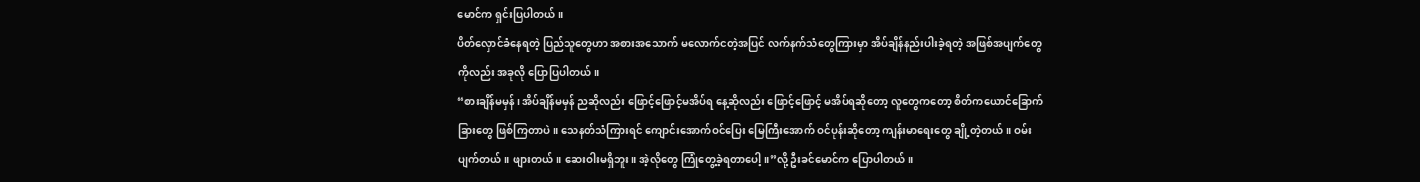မောင်က ရှင်းပြပါတယ်။
ပိတ်လှောင်ခံနေရတဲ့ ပြည်သူတွေဟာ အစားအသောက် မလောက်ငတဲ့အပြင် လက်နက်သံတွေကြားမှာ အိပ်ချိန်နည်းပါးခဲ့ရတဲ့ အဖြစ်အပျက်တွေကိုလည်း အခုလို ပြောပြပါတယ်။
“စားချိန်မမှန်၊ အိပ်ချိန်မမှန် ညဆိုလည်း ဖြောင့်ဖြောင့်မအိပ်ရ နေ့ဆိုလည်း ဖြောင့်ဖြောင့် မအိပ်ရဆိုတော့ လူတွေကတော့ စိတ်ကယောင်ခြောက်ခြားတွေ ဖြစ်ကြတာပဲ။ သေနတ်သံကြားရင် ကျောင်းအောက်ဝင်ပြေး မြေကြီးအောက် ဝင်ပုန်းဆိုတော့ ကျန်းမာရေးတွေ ချို့တဲ့တယ်။ ဝမ်းပျက်တယ်။ ဖျားတယ်။ ဆေးဝါးမရှိဘူး။ အဲ့လိုတွေ ကြုံတွေ့ခဲ့ရတာပေါ့။”လို့ ဦးခင်မောင်က ပြောပါတယ်။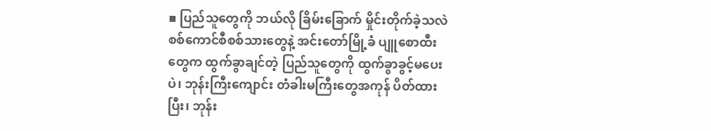▪ ပြည်သူတွေကို ဘယ်လို ခြိမ်းခြောက် မှိုင်းတိုက်ခဲ့သလဲ
စစ်ကောင်စီစစ်သားတွေနဲ့ အင်းတော်မြို့ခံ ပျူစောထီးတွေက ထွက်ခွာချင်တဲ့ ပြည်သူတွေကို ထွက်ခွာခွင့်မပေးပဲ၊ ဘုန်းကြီးကျောင်း တံခါးမကြီးတွေအကုန် ပိတ်ထားပြီး၊ ဘုန်း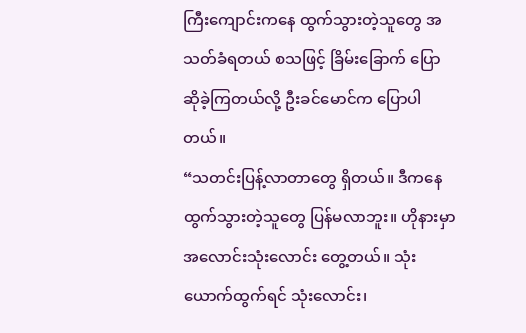ကြီးကျောင်းကနေ ထွက်သွားတဲ့သူတွေ အသတ်ခံရတယ် စသဖြင့် ခြိမ်းခြောက် ပြောဆိုခဲ့ကြတယ်လို့ ဦးခင်မောင်က ပြောပါတယ်။
“သတင်းပြန့်လာတာတွေ ရှိတယ်။ ဒီကနေ ထွက်သွားတဲ့သူတွေ ပြန်မလာဘူး။ ဟိုနားမှာ အလောင်းသုံးလောင်း တွေ့တယ်။ သုံးယောက်ထွက်ရင် သုံးလောင်း၊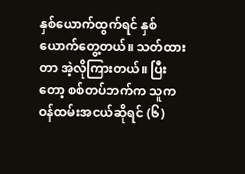နှစ်ယောက်ထွက်ရင် နှစ်ယောက်တွေ့တယ်။ သတ်ထားတာ အဲ့လိုကြားတယ်။ ပြီးတော့ စစ်တပ်ဘက်က သူက ဝန်ထမ်းအငယ်ဆိုရင် (၆)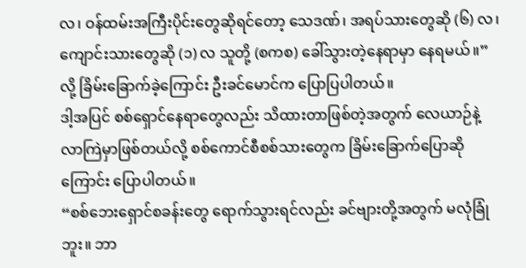လ၊ ဝန်ထမ်းအကြီးပိုင်းတွေဆိုရင်တော့ သေဒဏ်၊ အရပ်သားတွေဆို (၆) လ၊ ကျောင်းသားတွေဆို (၁) လ သူတို့ (စကစ) ခေါ်သွားတဲ့နေရာမှာ နေရမယ်။”လို့ ခြိမ်းခြောက်ခဲ့ကြောင်း ဦးခင်မောင်က ပြောပြပါတယ်။
ဒါ့အပြင် စစ်ရှောင်နေရာတွေလည်း သိထားတာဖြစ်တဲ့အတွက် လေယာဉ်နဲ့ လာကြဲမှာဖြစ်တယ်လို့ စစ်ကောင်စီစစ်သားတွေက ခြိမ်းခြောက်ပြောဆိုကြောင်း ပြောပါတယ်။
“စစ်ဘေးရှောင်စခန်းတွေ ရောက်သွားရင်လည်း ခင်ဗျားတို့အတွက် မလုံခြုံဘူး။ ဘာ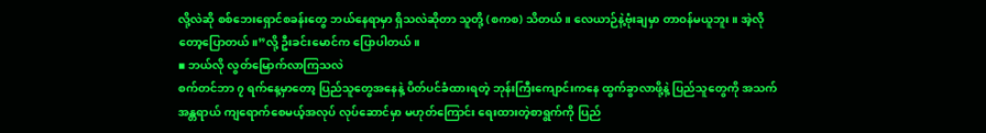လို့လဲဆို စစ်ဘေးရှောင်စခန်းတွေ ဘယ်နေရာမှာ ရှိသလဲဆိုတာ သူတို့ (စကစ) သိတယ်။ လေယာဉ်နဲ့ဗုံးချမှာ တာဝန်မယူဘူး။ အဲ့လိုတော့ပြောတယ်။”လို့ ဦးခင်းမောင်က ပြောပါတယ်။
▪ ဘယ်လို လွတ်မြောက်လာကြသလဲ
စက်တင်ဘာ ၇ ရက်နေ့မှာတော့ ပြည်သူတွေအနေနဲ့ ပိတ်ပင်ခံထားရတဲ့ ဘုန်းကြီးကျောင်းကနေ ထွက်ခွာလာဖို့နဲ့ ပြည်သူတွေကို အသက်အန္တရာယ် ကျရောက်စေမယ့်အလုပ် လုပ်ဆောင်မှာ မဟုတ်ကြောင်း ရေးထားတဲ့စာရွက်ကို ပြည်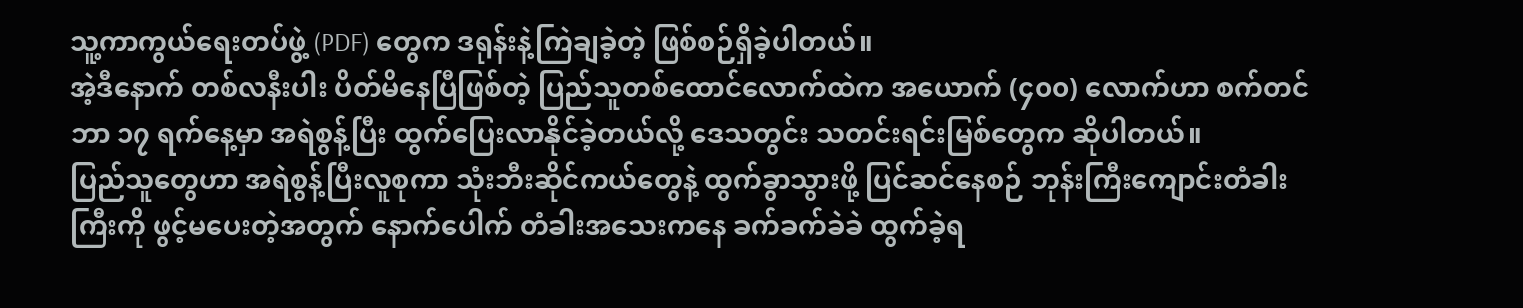သူ့ကာကွယ်ရေးတပ်ဖွဲ့ (PDF) တွေက ဒရုန်းနဲ့ကြဲချခဲ့တဲ့ ဖြစ်စဉ်ရှိခဲ့ပါတယ်။
အဲ့ဒီနောက် တစ်လနီးပါး ပိတ်မိနေပြီဖြစ်တဲ့ ပြည်သူတစ်ထောင်လောက်ထဲက အယောက် (၄၀၀) လောက်ဟာ စက်တင်ဘာ ၁၇ ရက်နေ့မှာ အရဲစွန့်ပြီး ထွက်ပြေးလာနိုင်ခဲ့တယ်လို့ ဒေသတွင်း သတင်းရင်းမြစ်တွေက ဆိုပါတယ်။
ပြည်သူတွေဟာ အရဲစွန့်ပြီးလူစုကာ သုံးဘီးဆိုင်ကယ်တွေနဲ့ ထွက်ခွာသွားဖို့ ပြင်ဆင်နေစဉ် ဘုန်းကြီးကျောင်းတံခါးကြီးကို ဖွင့်မပေးတဲ့အတွက် နောက်ပေါက် တံခါးအသေးကနေ ခက်ခက်ခဲခဲ ထွက်ခဲ့ရ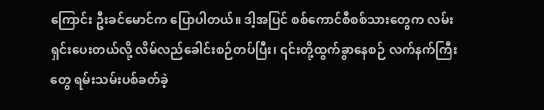ကြောင်း ဦးခင်မောင်က ပြောပါတယ်။ ဒါ့အပြင် စစ်ကောင်စီစစ်သားတွေက လမ်းရှင်းပေးတယ်လို့ လိမ်လည်ခေါင်းစဉ်တပ်ပြီး၊ ၎င်းတို့ထွက်ခွာနေစဉ် လက်နက်ကြီးတွေ ရမ်းသမ်းပစ်ခတ်ခဲ့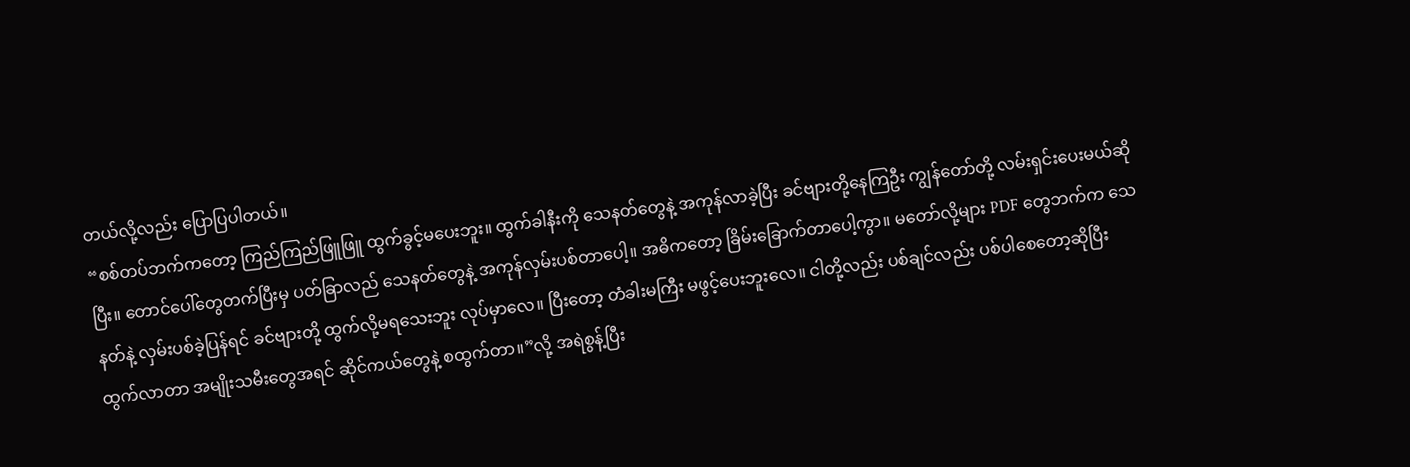တယ်လို့လည်း ပြောပြပါတယ်။
“စစ်တပ်ဘက်ကတော့ ကြည်ကြည်ဖြူဖြူ ထွက်ခွင့်မပေးဘူး။ ထွက်ခါနီးကို သေနတ်တွေနဲ့ အကုန်လာခဲ့ပြီး ခင်ဗျားတို့နေကြဦး ကျွန်တော်တို့ လမ်းရှင်းပေးမယ်ဆိုပြီး။ တောင်ပေါ်တွေတက်ပြီးမှ ပတ်ခြာလည် သေနတ်တွေနဲ့ အကုန်လှမ်းပစ်တာပေါ့။ အဓိကတော့ ခြိမ်းခြောက်တာပေါ့ကွာ။ မတော်လို့များ PDF တွေဘက်က သေနတ်နဲ့ လှမ်းပစ်ခဲ့ပြန်ရင် ခင်ဗျားတို့ ထွက်လို့မရသေးဘူး လုပ်မှာလေ။ ပြီးတော့ တံခါးမကြီး မဖွင့်ပေးဘူးလေ။ ငါတို့လည်း ပစ်ချင်လည်း ပစ်ပါစေတော့ဆိုပြီး ထွက်လာတာ အမျိုးသမီးတွေအရင် ဆိုင်ကယ်တွေနဲ့ စထွက်တာ။”လို့ အရဲစွန့်ပြီး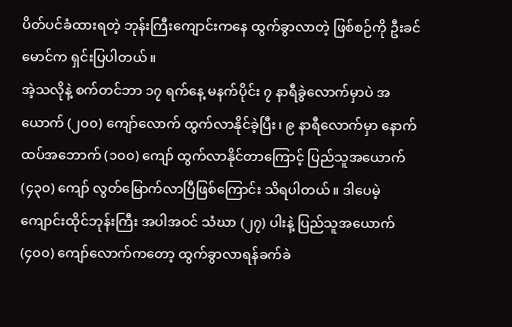ပိတ်ပင်ခံထားရတဲ့ ဘုန်းကြီးကျောင်းကနေ ထွက်ခွာလာတဲ့ ဖြစ်စဉ်ကို ဦးခင်မောင်က ရှင်းပြပါတယ်။
အဲ့သလိုနဲ့ စက်တင်ဘာ ၁၇ ရက်နေ့ မနက်ပိုင်း ၇ နာရီခွဲလောက်မှာပဲ အယောက် (၂၀၀) ကျော်လောက် ထွက်လာနိုင်ခဲ့ပြီး၊ ၉ နာရီလောက်မှာ နောက်ထပ်အဘောက် (၁၀၀) ကျော် ထွက်လာနိုင်တာကြောင့် ပြည်သူအယောက် (၄၃၀) ကျော် လွတ်မြောက်လာပြီဖြစ်ကြောင်း သိရပါတယ်။ ဒါပေမဲ့ ကျောင်းထိုင်ဘုန်းကြီး အပါအဝင် သံဃာ (၂၇) ပါးနဲ့ ပြည်သူအယောက် (၄၀၀) ကျော်လောက်ကတော့ ထွက်ခွာလာရန်ခက်ခဲ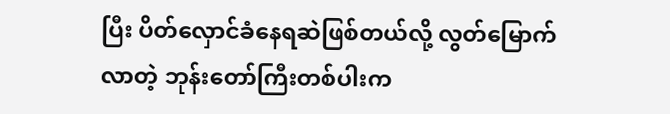ပြီး ပိတ်လှောင်ခံနေရဆဲဖြစ်တယ်လို့ လွတ်မြောက်လာတဲ့ ဘုန်းတော်ကြီးတစ်ပါးက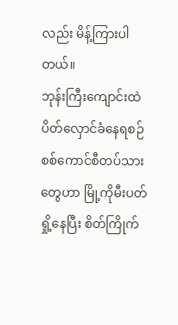လည်း မိန့်ကြားပါတယ်။
ဘုန်းကြီးကျောင်းထဲ ပိတ်လှောင်ခံနေရစဉ် စစ်ကောင်စီတပ်သားတွေဟာ မြို့ကိုမီးပတ်ရှို့နေပြီး စိတ်ကြိုက်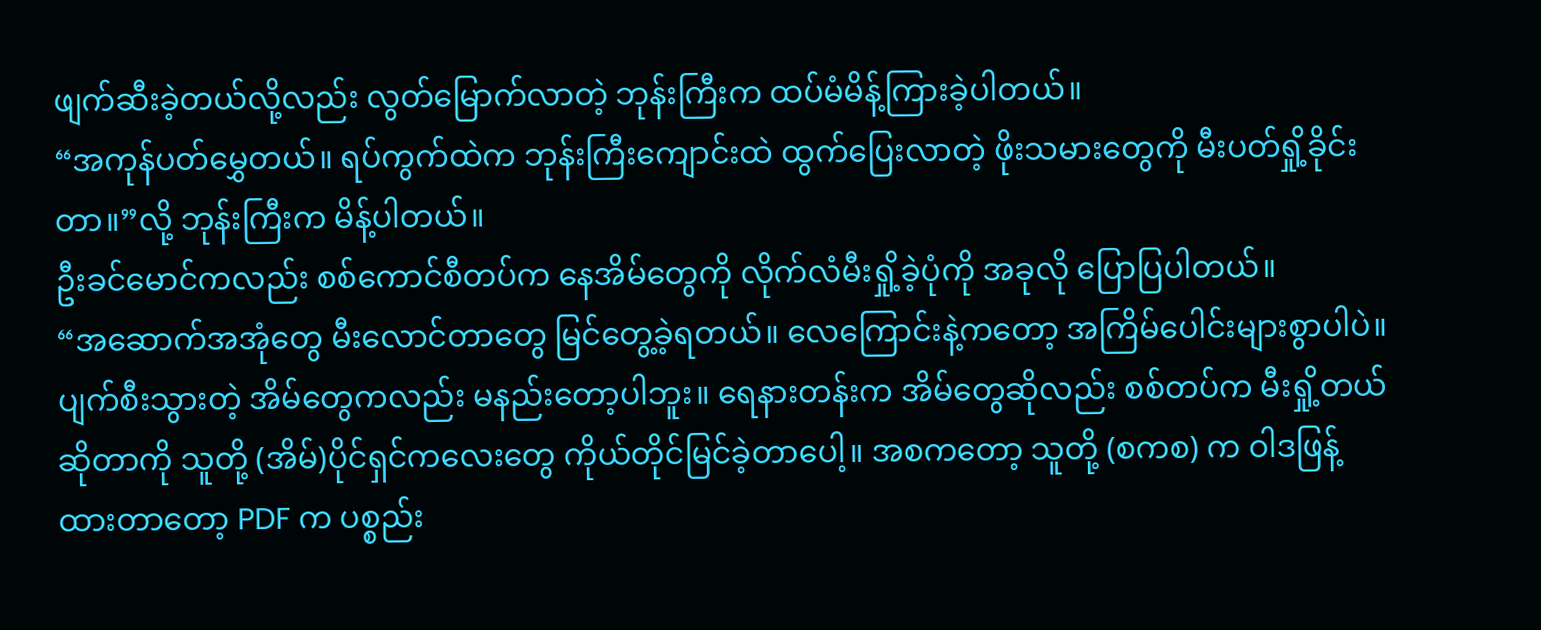ဖျက်ဆီးခဲ့တယ်လို့လည်း လွတ်မြောက်လာတဲ့ ဘုန်းကြီးက ထပ်မံမိန့်ကြားခဲ့ပါတယ်။
“အကုန်ပတ်မွှေတယ်။ ရပ်ကွက်ထဲက ဘုန်းကြီးကျောင်းထဲ ထွက်ပြေးလာတဲ့ ဖိုးသမားတွေကို မီးပတ်ရှို့ခိုင်းတာ။”လို့ ဘုန်းကြီးက မိန့်ပါတယ်။
ဦးခင်မောင်ကလည်း စစ်ကောင်စီတပ်က နေအိမ်တွေကို လိုက်လံမီးရှို့ခဲ့ပုံကို အခုလို ပြောပြပါတယ်။
“အဆောက်အအုံတွေ မီးလောင်တာတွေ မြင်တွေ့ခဲ့ရတယ်။ လေကြောင်းနဲ့ကတော့ အကြိမ်ပေါင်းများစွာပါပဲ။ ပျက်စီးသွားတဲ့ အိမ်တွေကလည်း မနည်းတော့ပါဘူး။ ရေနားတန်းက အိမ်တွေဆိုလည်း စစ်တပ်က မီးရှို့တယ်ဆိုတာကို သူတို့ (အိမ်)ပိုင်ရှင်ကလေးတွေ ကိုယ်တိုင်မြင်ခဲ့တာပေါ့။ အစကတော့ သူတို့ (စကစ) က ဝါဒဖြန့်ထားတာတော့ PDF က ပစ္စည်း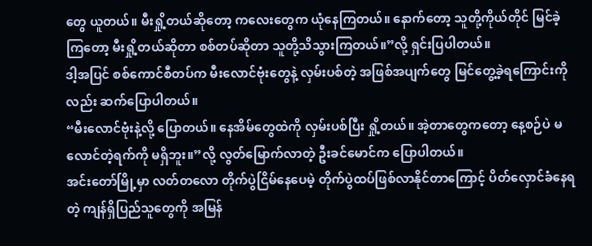တွေ ယူတယ်။ မီးရှို့တယ်ဆိုတော့ ကလေးတွေက ယုံနေကြတယ်။ နောက်တော့ သူတို့ကိုယ်တိုင် မြင်ခဲ့ကြတော့ မီးရှို့တယ်ဆိုတာ စစ်တပ်ဆိုတာ သူတို့သိသွားကြတယ်။”လို့ ရှင်းပြပါတယ်။
ဒါ့အပြင် စစ်ကောင်စီတပ်က မီးလောင်ဗုံးတွေနဲ့ လှမ်းပစ်တဲ့ အဖြစ်အပျက်တွေ မြင်တွေ့ခဲ့ရကြောင်းကိုလည်း ဆက်ပြောပါတယ်။
“မီးလောင်ဗုံးနဲ့လို့ ပြောတယ်။ နေအိမ်တွေထဲကို လှမ်းပစ်ပြီး ရှို့တယ်။ အဲ့တာတွေကတော့ နေ့စဉ်ပဲ မလောင်တဲ့ရက်ကို မရှိဘူး။”လို့ လွတ်မြောက်လာတဲ့ ဦးခင်မောင်က ပြောပါတယ်။
အင်းတော်မြို့မှာ လတ်တလော တိုက်ပွဲငြိမ်နေပေမဲ့ တိုက်ပွဲထပ်ဖြစ်လာနိုင်တာကြောင့် ပိတ်လှောင်ခံနေရတဲ့ ကျန်ရှိပြည်သူတွေကို အမြန်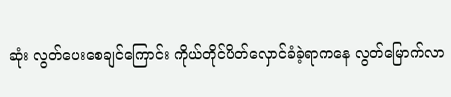ဆုံး လွတ်ပေးစေချင်ကြောင်း ကိုယ်တိုင်ပိတ်လှောင်ခံခဲ့ရာကနေ လွတ်မြောက်လာ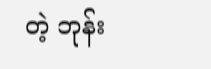တဲ့ ဘုန်း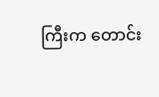ကြီးက တောင်း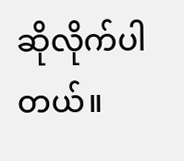ဆိုလိုက်ပါတယ်။